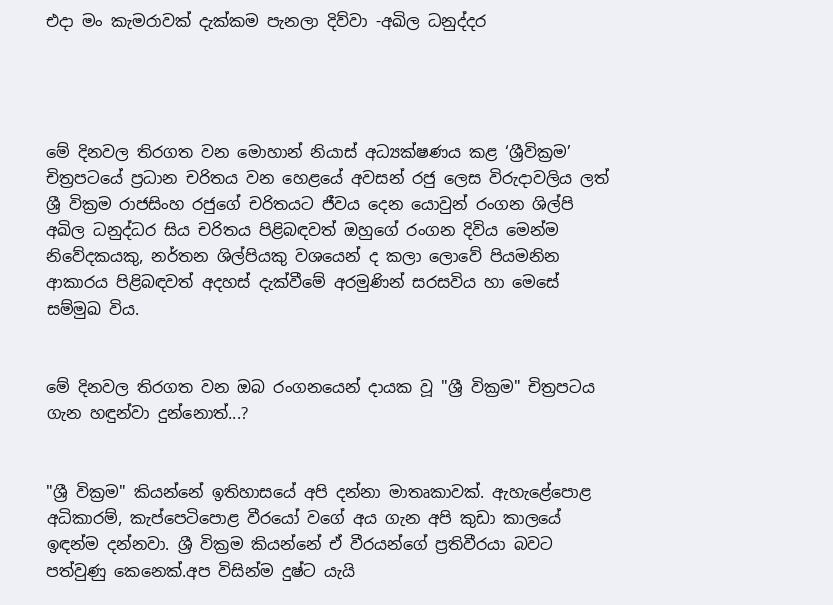එදා මං කැමරාවක් දැක්කම පැනලා දිව්වා -අඛිල ධනුද්දර




මේ දිනවල තිරගත වන මොහාන් නියාස් අධ්‍යක්ෂණය කළ ‘ශ්‍රීවික්‍රම’ චිත්‍රපටයේ ප්‍රධාන චරිතය වන හෙළයේ අවසන් රජු ලෙස විරුදාවලිය ලත් ශ්‍රී වික්‍රම රාජසිංහ රජුගේ චරිතයට ජීවය දෙන යොවුන් රංගන ශිල්පි අඛිල ධනුද්ධර සිය චරිතය පිළිබඳවත් ඔහුගේ රංගන දිවිය මෙන්ම නිවේදකයකු, නර්තන ශිල්පියකු වශයෙන් ද කලා ලොවේ පියමනින ආකාරය පිළිබඳවත් අදහස් දැක්වීමේ අරමුණින් සරසවිය හා මෙසේ සම්මුඛ විය.


මේ දිනවල තිරගත වන ඔබ රංගනයෙන් දායක වූ "ශ්‍රී වික්‍රම" චිත්‍රපටය ගැන හඳුන්වා දුන්නොත්...?


"ශ්‍රී වික්‍රම" කියන්නේ ඉතිහාසයේ අපි දන්නා මාතෘකාවක්. ඇහැළේපොළ අධිකාරම්, කැප්පෙටිපොළ වීරයෝ වගේ අය ගැන අපි කුඩා කාලයේ ඉඳන්ම දන්නවා. ශ්‍රී වික්‍රම කියන්නේ ඒ වීරයන්ගේ ප්‍රතිවීරයා බවට පත්වුණු කෙනෙක්.අප විසින්ම දුෂ්ට යැයි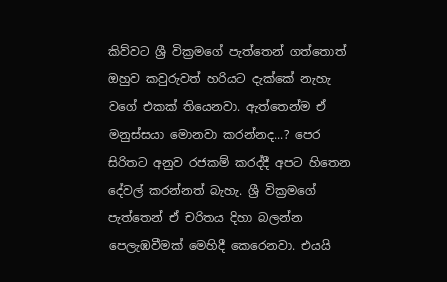කිව්වට ශ්‍රී වික්‍රමගේ පැත්තෙන් ගත්තොත් ඔහුව කවුරුවත් හරියට දැක්කේ නැහැ වගේ එකක් තියෙනවා. ඇත්තෙන්ම ඒ මනුස්සයා මොනවා කරන්නද...? පෙර සිරිතට අනුව රජකම් කරද්දී අපට හිතෙන දේවල් කරන්නත් බැහැ. ශ්‍රී වික්‍රමගේ පැත්තෙන් ඒ චරිතය දිහා බලන්න පෙලැඹවීමක් මෙහිදී කෙරෙනවා. එයයි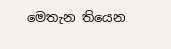මෙතැන තියෙන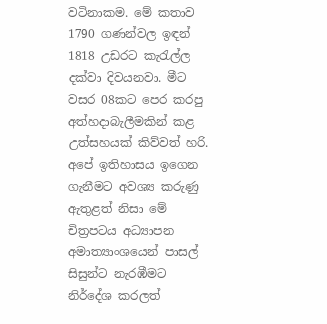වටිනාකම. මේ කතාව 1790 ගණන්වල ඉඳන් 1818 උඩරට කැරැල්ල දක්වා දිවයනවා. මීට වසර 08කට පෙර කරපු අත්හදාබැලීමකින් කළ උත්සහයක් කිව්වත් හරි. අපේ ඉතිහාසය ඉගෙන ගැනීමට අවශ්‍ය කරුණු ඇතුළත් නිසා මේ චිත්‍රපටය අධ්‍යාපන අමාත්‍යාංශයෙන් පාසල් සිසුන්ට නැරඹීමට නිර්දේශ කරලත්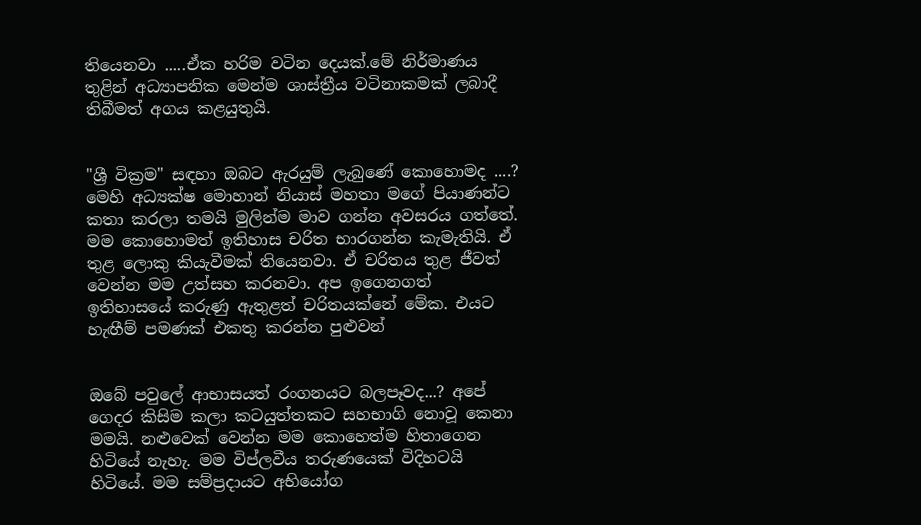තියෙනවා .....ඒක හරිම වටින දෙයක්.මේ නිර්මාණය තුළින් අධ්‍යාපනික මෙන්ම ශාස්ත්‍රීය වටිනාකමක් ලබාදී තිබීමත් අගය කළයුතුයි.


"ශ්‍රී වික්‍රම" සඳහා ඔබට ඇරයුම් ලැබුණේ කොහොමද ....? මෙහි අධ්‍යක්ෂ මොහාන් නියාස් මහතා මගේ පියාණන්ට කතා කරලා තමයි මුලින්ම මාව ගන්න අවසරය ගත්තේ. මම කොහොමත් ඉතිහාස චරිත භාරගන්න කැමැතියි. ඒ තුළ ලොකු කියැවීමක් තියෙනවා. ඒ චරිතය තුළ ජීවත් වෙන්න මම උත්සහ කරනවා. අප ඉගෙනගත් ඉතිහාසයේ කරුණු ඇතුළත් චරිතයක්නේ මේක. එයට හැඟීම් පමණක් එකතු කරන්න පුළුවන්


ඔබේ පවුලේ ආභාසයත් රංගනයට බලපෑවද...? අපේ ගෙදර කිසිම කලා කටයුත්තකට සහභාගි නොවූ කෙනා මමයි. නළුවෙක් වෙන්න මම කොහෙත්ම හිතාගෙන හිටියේ නැහැ. මම විප්ලවීය තරුණයෙක් විදිහටයි හිටියේ. මම සම්ප්‍රදායට අභියෝග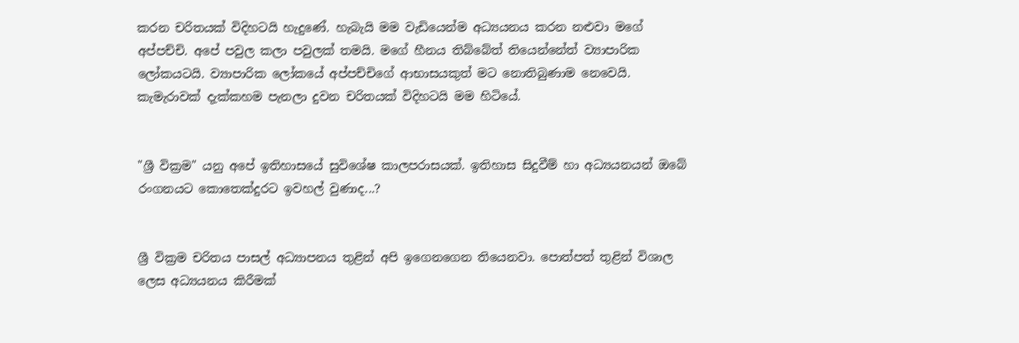කරන චරිතයක් විදිහටයි හැදුණේ. හැබැයි මම වැඩියෙන්ම අධ්‍යයනය කරන නළුවා මගේ අප්පච්චි. අපේ පවුල කලා පවුලක් තමයි. මගේ හීනය තිබ්බේත් තියෙන්නේත් ව්‍යාපාරික ලෝකයටයි. ව්‍යාපාරික ලෝකයේ අප්පච්චිගේ ආභාසයකුත් මට නොතිබුණාම නෙවෙයි. කැමැරාවක් දැක්කහම පැනලා දුවන චරිතයක් විදිහටයි මම හිටියේ.


"ශ්‍රී වික්‍රම" යනු අපේ ඉතිහාසයේ සුවිශේෂ කාලපරාසයක්. ඉතිහාස සිදුවීම් හා අධ්‍යයනයන් ඔබේ රංගනයට කොතෙක්දුරට ඉවහල් වුණාද...?


ශ්‍රී වික්‍රම චරිතය පාසල් අධ්‍යාපනය තුළින් අපි ඉගෙනගෙන තියෙනවා. පොත්පත් තුළින් විශාල ලෙස අධ්‍යයනය කිරීමක්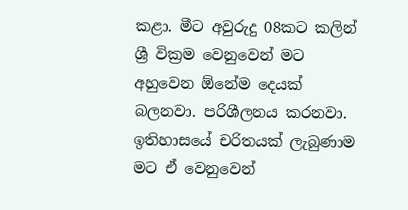කළා. මීට අවුරුදු 08කට කලින් ශ්‍රී වික්‍රම වෙනුවෙන් මට අහුවෙන ඕනේම දෙයක් බලනවා. පරිශීලනය කරනවා. ඉතිහාසයේ චරිතයක් ලැබුණාම මට ඒ වෙනුවෙන්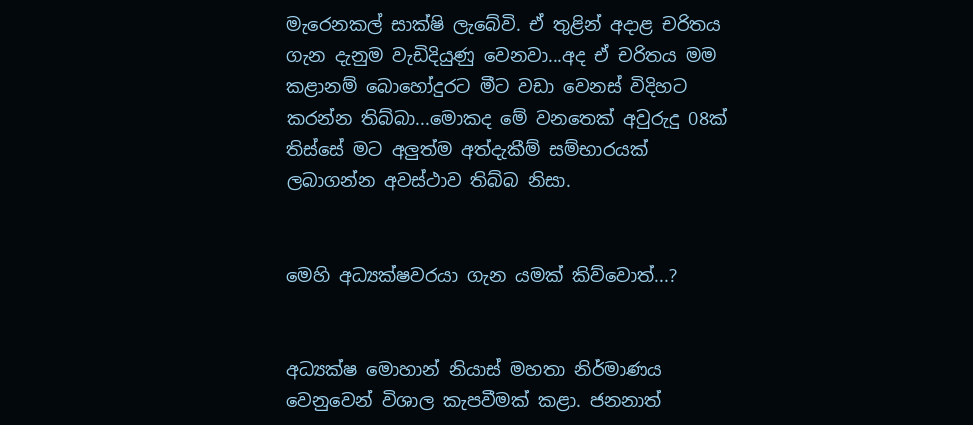මැරෙනකල් සාක්ෂි ලැබේවි. ඒ තුළින් අදාළ චරිතය ගැන දැනුම වැඩිදියුණු වෙනවා...අද ඒ චරිතය මම කළානම් බොහෝදුරට මීට වඩා වෙනස් විදිහට කරන්න තිබ්බා...මොකද මේ වනතෙක් අවුරුදු 08ක් තිස්සේ මට අලුත්ම අත්දැකීම් සම්භාරයක් ලබාගන්න අවස්ථාව තිබ්බ නිසා.


මෙහි අධ්‍යක්ෂවරයා ගැන යමක් කිව්වොත්...?


අධ්‍යක්ෂ මොහාන් නියාස් මහතා නිර්මාණය වෙනුවෙන් විශාල කැපවීමක් කළා. ජනනාත්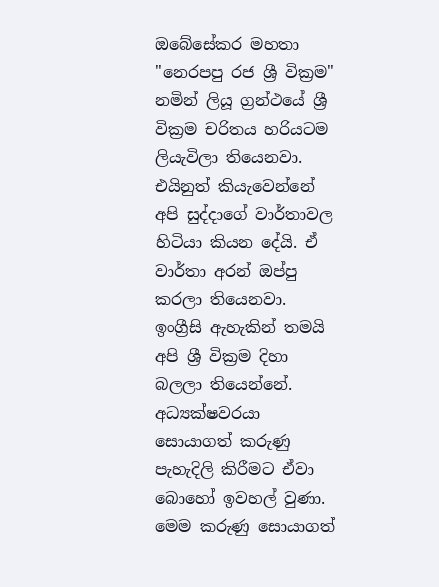ඔබේසේකර මහතා "නෙරපපු රජ ශ්‍රී වික්‍රම" නමින් ලියූ ග්‍රන්ථයේ ශ්‍රී වික්‍රම චරිතය හරියටම ලියැවිලා තියෙනවා. එයිනුත් කියැවෙන්නේ අපි සුද්දාගේ වාර්තාවල හිටියා කියන දේයි. ඒ වාර්තා අරන් ඔප්පු කරලා තියෙනවා. ඉංග්‍රීසි ඇහැකින් තමයි අපි ශ්‍රී වික්‍රම දිහා බලලා තියෙන්නේ. අධ්‍යක්ෂවරයා සොයාගත් කරුණු පැහැදිලි කිරීමට ඒවා බොහෝ ඉවහල් වුණා. මෙම කරුණු සොයාගත්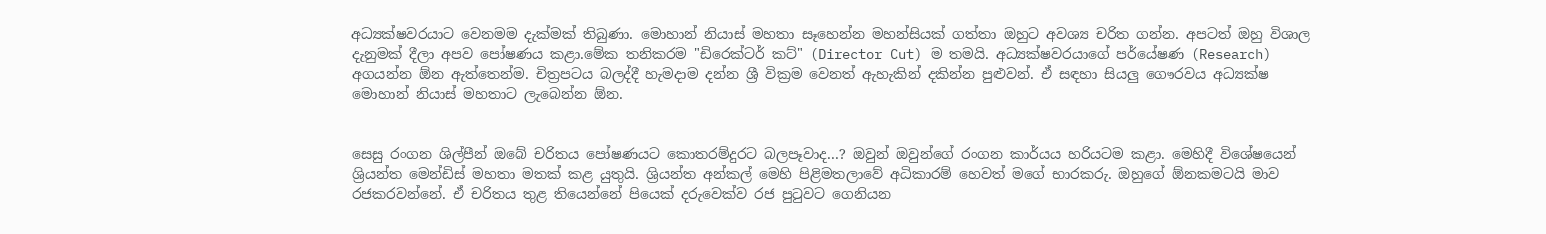අධ්‍යක්ෂවරයාට වෙනමම දැක්මක් තිබුණා. මොහාන් නියාස් මහතා සෑහෙන්න මහන්සියක් ගත්තා ඔහුට අවශ්‍ය චරිත ගන්න. අපටත් ඔහු විශාල දැනුමක් දීලා අපව පෝෂණය කළා.මේක තනිකරම "ඩිරෙක්ටර් කට්" (Director Cut) ම තමයි. අධ්‍යක්ෂවරයාගේ පර්යේෂණ (Research) අගයන්න ඕන ඇත්තෙන්ම. චිත්‍රපටය බලද්දී හැමදාම දන්න ශ්‍රී වික්‍රම වෙනත් ඇහැකින් දකින්න පුළුවන්. ඒ සඳහා සියලු ගෞරවය අධ්‍යක්ෂ මොහාන් නියාස් මහතාට ලැබෙන්න ඕන.


සෙසු රංගන ශිල්පීන් ඔබේ චරිතය පෝෂණයට කොතරම්දුරට බලපෑවාද...? ඔවුන් ඔවුන්ගේ රංගන කාර්යය හරියටම කළා. මෙහිදී විශේෂයෙන් ශ්‍රියන්ත මෙන්ඩිස් මහතා මතක් කළ යුතුයි. ශ්‍රියන්ත අන්කල් මෙහි පිළිමතලාවේ අධිකාරම් හෙවත් මගේ භාරකරු. ඔහුගේ ඕනකමටයි මාව රජකරවන්නේ. ඒ චරිතය තුළ තියෙන්නේ පියෙක් දරුවෙක්ව රජ පුටුවට ගෙනියන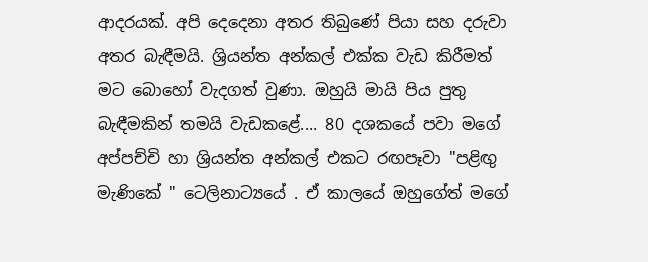ආදරයක්. අපි දෙදෙනා අතර තිබුණේ පියා සහ දරුවා අතර බැඳීමයි. ශ්‍රියන්ත අන්කල් එක්ක වැඩ කිරීමත් මට බොහෝ වැදගත් වුණා. ඔහුයි මායි පිය පුතු බැඳීමකින් තමයි වැඩකළේ.... 80 දශකයේ පවා මගේ අප්පච්චි හා ශ්‍රියන්ත අන්කල් එකට රඟපෑවා "පළිඟු මැණිකේ " ටෙලිනාට්‍යයේ . ඒ කාලයේ ඔහුගේත් මගේ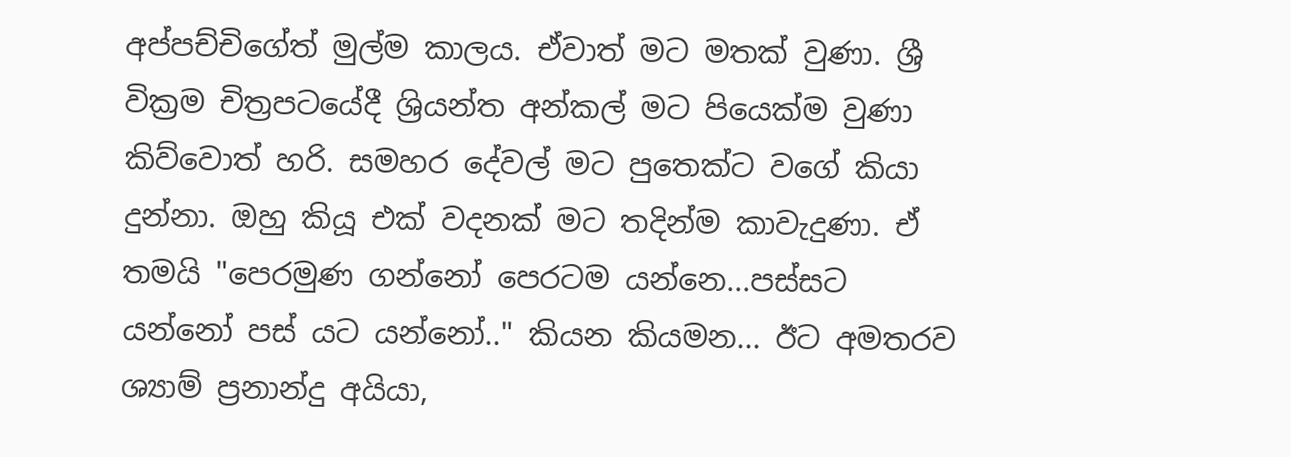අප්පච්චිගේත් මුල්ම කාලය. ඒවාත් මට මතක් වුණා. ශ්‍රී වික්‍රම චිත්‍රපටයේදී ශ්‍රියන්ත අන්කල් මට පියෙක්ම වුණා කිව්වොත් හරි. සමහර දේවල් මට පුතෙක්ට වගේ කියා දුන්නා. ඔහු කියූ එක් වදනක් මට තදින්ම කාවැදුණා. ඒ තමයි "පෙරමුණ ගන්නෝ පෙරටම යන්නෙ...පස්සට යන්නෝ පස් යට යන්නෝ.." කියන කියමන... ඊට අමතරව ශ්‍යාම් ප්‍රනාන්දු අයියා,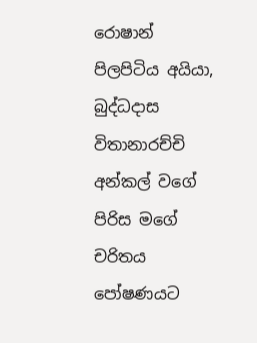රොෂාන් පිලපිටිය අයියා, බුද්ධදාස විතානාරච්චි අන්කල් වගේ පිරිස මගේ චරිතය පෝෂණයට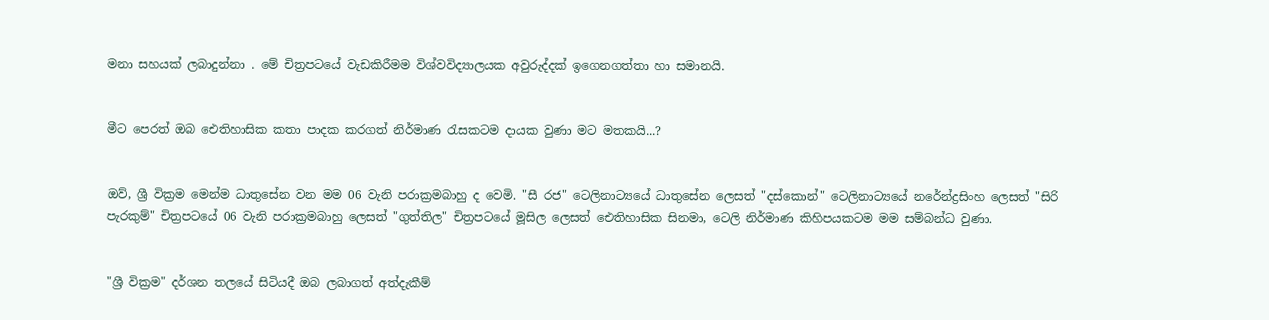මනා සහයක් ලබාදුන්නා . මේ චිත්‍රපටයේ වැඩකිරීමම විශ්වවිද්‍යාලයක අවුරුද්දක් ඉගෙනගත්තා හා සමානයි.


මීට පෙරත් ඔබ ඓතිහාසික කතා පාදක කරගත් නිර්මාණ රැසකටම දායක වුණා මට මතකයි...?


ඔව්, ශ්‍රී වික්‍රම මෙන්ම ධාතුසේන වන මම 06 වැනි පරාක්‍රමබාහු ද වෙමි. "සී රජ" ටෙලිනාට්‍යයේ ධාතුසේන ලෙසත් "දස්කොන්" ටෙලිනාට්‍යයේ නරේන්ද්‍රසිංහ ලෙසත් "සිරි පැරකුම්" චිත්‍රපටයේ 06 වැනි පරාක්‍රමබාහු ලෙසත් "ගුත්තිල" චිත්‍රපටයේ මූසිල ලෙසත් ඓතිහාසික සිනමා, ටෙලි නිර්මාණ කිහිපයකටම මම සම්බන්ධ වුණා.


"ශ්‍රී වික්‍රම" දර්ශන තලයේ සිටියදී ඔබ ලබාගත් අත්දැකීම්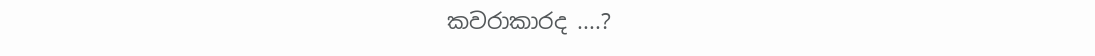කවරාකාරද ....?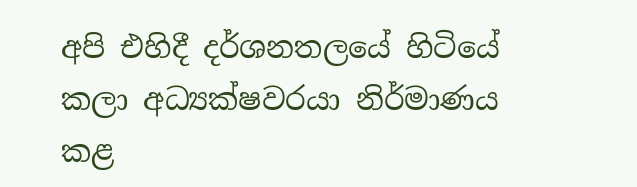අපි එහිදී දර්ශනතලයේ හිටියේ කලා අධ්‍යක්ෂවරයා නිර්මාණය කළ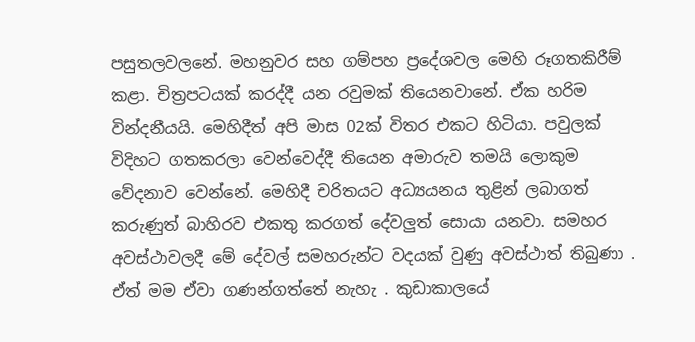පසුතලවලනේ. මහනුවර සහ ගම්පහ ප්‍රදේශවල මෙහි රූගතකිරීම් කළා. චිත්‍රපටයක් කරද්දී යන රවුමක් තියෙනවානේ. ඒක හරිම වින්දනීයයි. මෙහිදීත් අපි මාස 02ක් විතර එකට හිටියා. පවුලක් විදිහට ගතකරලා වෙන්වෙද්දී තියෙන අමාරුව තමයි ලොකුම වේදනාව වෙන්නේ. මෙහිදී චරිතයට අධ්‍යයනය තුළින් ලබාගත් කරුණුත් බාහිරව එකතු කරගත් දේවලුත් සොයා යනවා. සමහර අවස්ථාවලදී මේ දේවල් සමහරුන්ට වදයක් වුණු අවස්ථාත් තිබුණා . ඒත් මම ඒවා ගණන්ගත්තේ නැහැ . කුඩාකාලයේ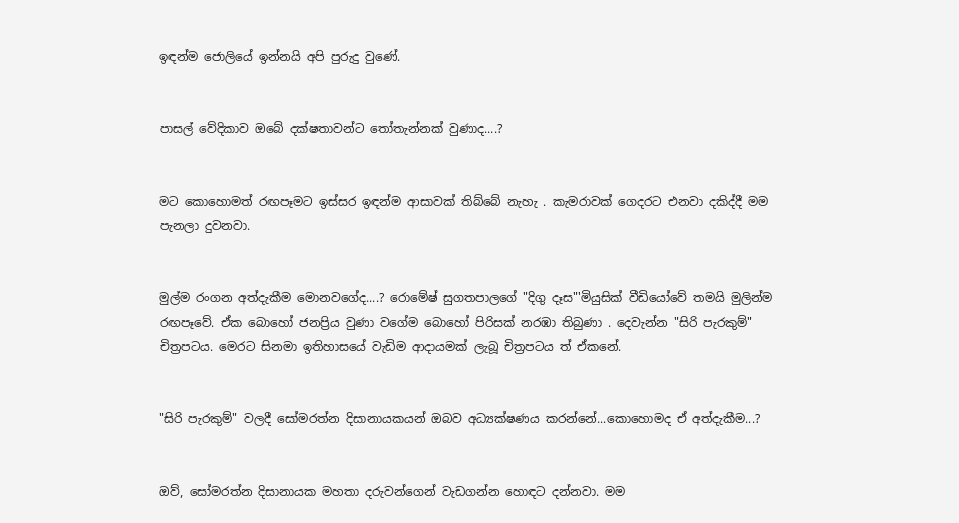ඉඳන්ම ජොලියේ ඉන්නයි අපි පුරුදු වුණේ.


පාසල් වේදිකාව ඔබේ දක්ෂතාවන්ට තෝතැන්නක් වුණාද....?


මට කොහොමත් රඟපෑමට ඉස්සර ඉඳන්ම ආසාවක් තිබ්බේ නැහැ . කැමරාවක් ගෙදරට එනවා දකිද්දී මම පැනලා දුවනවා.


මුල්ම රංගන අත්දැකීම මොනවගේද....? රොමේෂ් සුගතපාලගේ "දිගු දෑස"'මියුසික් වීඩියෝවේ තමයි මුලින්ම රඟපෑවේ. ඒක බොහෝ ජනප්‍රිය වුණා වගේම බොහෝ පිරිසක් නරඹා තිබුණා . දෙවැන්න "සිරි පැරකුම්" චිත්‍රපටය. මෙරට සිනමා ඉතිහාසයේ වැඩිම ආදායමක් ලැබූ චිත්‍රපටය ත් ඒකනේ.


"සිරි පැරකුම්" වලදී සෝමරත්න දිසානායකයන් ඔබව අධ්‍යක්ෂණය කරන්නේ...කොහොමද ඒ අත්දැකීම...?


ඔව්, සෝමරත්න දිසානායක මහතා දරුවන්ගෙන් වැඩගන්න හොඳට දන්නවා. මම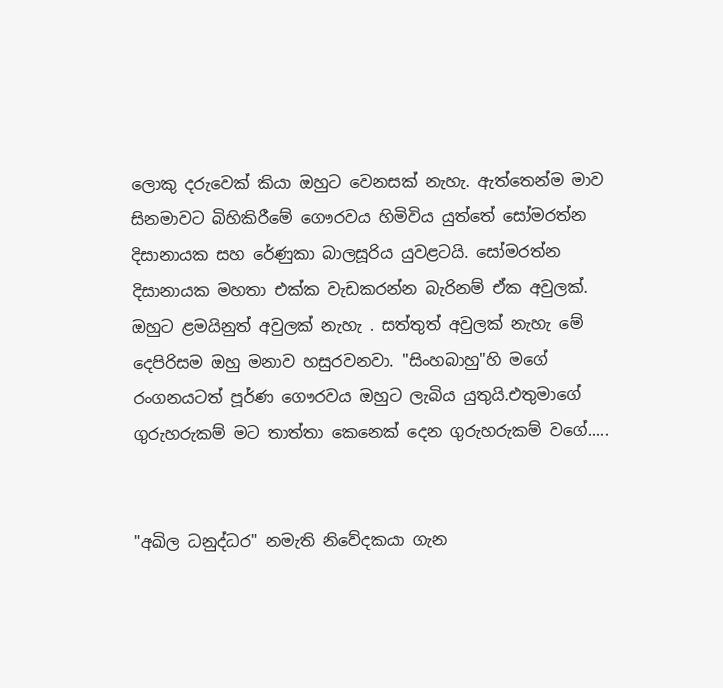ලොකු දරුවෙක් කියා ඔහුට වෙනසක් නැහැ. ඇත්තෙන්ම මාව සිනමාවට බිහිකිරීමේ ගෞරවය හිමිවිය යුත්තේ සෝමරත්න දිසානායක සහ රේණුකා බාලසූරිය යුවළටයි. සෝමරත්න දිසානායක මහතා එක්ක වැඩකරන්න බැරිනම් ඒක අවුලක්. ඔහුට ළමයිනුත් අවුලක් නැහැ . සත්තුත් අවුලක් නැහැ මේ දෙපිරිසම ඔහු මනාව හසුරවනවා. "සිංහබාහු"හි මගේ රංගනයටත් පූර්ණ ගෞරවය ඔහුට ලැබිය යුතුයි.එතුමාගේ ගුරුහරුකම් මට තාත්තා කෙනෙක් දෙන ගුරුහරුකම් වගේ.....


"අඛිල ධනුද්ධර" නමැති නිවේදකයා ගැන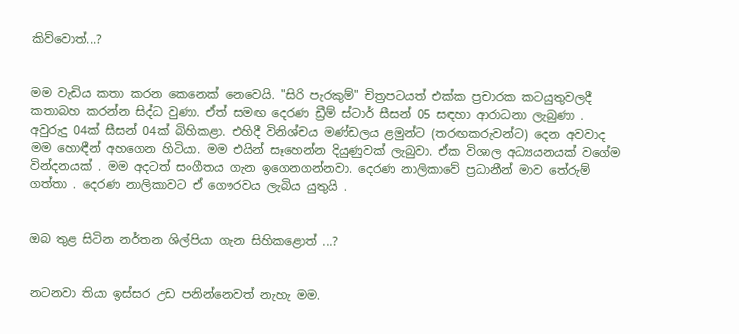කිව්වොත්...?


මම වැඩිය කතා කරන කෙනෙක් නෙවෙයි. "සිරි පැරකුම්" චිත්‍රපටයත් එක්ක ප්‍රචාරක කටයුතුවලදී කතාබහ කරන්න සිද්ධ වුණා. ඒත් සමඟ දෙරණ ඩ්‍රීම් ස්ටාර් සීසන් 05 සඳහා ආරාධනා ලැබුණා . අවුරුදු 04ක් සීසන් 04ක් බිහිකළා. එහිදී විනිශ්චය මණ්ඩලය ළමුන්ට (තරඟකරුවන්ට) දෙන අවවාද මම හොඳීන් අහගෙන හිටියා. මම එයින් සෑහෙන්න දියුණුවක් ලැබුවා. ඒක විශාල අධ්‍යයනයක් වගේම වින්දනයක් . මම අදටත් සංගීතය ගැන ඉගෙනගන්නවා. දෙරණ නාලිකාවේ ප්‍රධානීන් මාව තේරුම් ගත්තා . දෙරණ නාලිකාවට ඒ ගෞරවය ලැබිය යුතුයි .


ඔබ තුළ සිටින නර්තන ශිල්පියා ගැන සිහිකළොත් ...?


නටනවා තියා ඉස්සර උඩ පනින්නෙවත් නැහැ මම.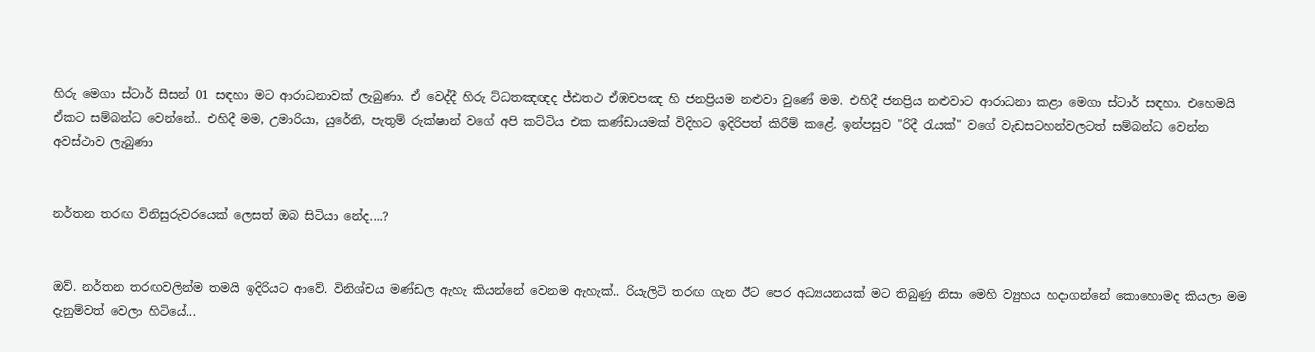හිරු මෙගා ස්ටාර් සීසන් 01 සඳහා මට ආරාධනාවක් ලැබුණා. ඒ වෙද්දී හිරු ට්ධතඤඥද ජ්ඪතථ ඒඹචපඤ හි ජනප්‍රියම නළුවා වුණේ මම. එහිදී ජනප්‍රිය නළුවාට ආරාධනා කළා මෙගා ස්ටාර් සඳහා. එහෙමයි ඒකට සම්බන්ධ වෙන්නේ.. එහිදී මම, උමාරියා, යුරේනි, පැතුම් රුක්ෂාන් වගේ අපි කට්ටිය එක කණ්ඩායමක් විදිහට ඉදිරිපත් කිරීම් කළේ. ඉන්පසුව "රිදී රැයක්" වගේ වැඩසටහන්වලටත් සම්බන්ධ වෙන්න අවස්ථාව ලැබුණා


නර්තන තරඟ විනිසුරුවරයෙක් ලෙසත් ඔබ සිටියා නේද....?


ඔව්. නර්තන තරඟවලින්ම තමයි ඉදිරියට ආවේ. විනිශ්චය මණ්ඩල ඇහැ කියන්නේ වෙනම ඇහැක්.. රියැලිටි තරඟ ගැන ඊට පෙර අධ්‍යයනයක් මට තිබුණු නිසා මෙහි ව්‍යුහය හදාගන්නේ කොහොමද කියලා මම දැනුම්වත් වෙලා හිටියේ...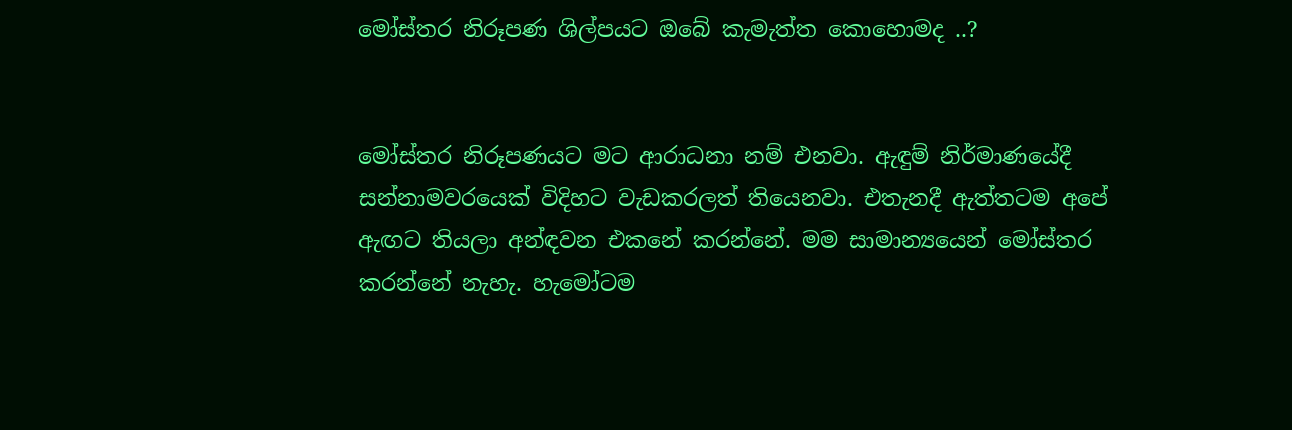මෝස්තර නිරූපණ ශිල්පයට ඔබේ කැමැත්ත කොහොමද ..?


මෝස්තර නිරූපණයට මට ආරාධනා නම් එනවා. ඇඳුම් නිර්මාණයේදී සන්නාමවරයෙක් විදිහට වැඩකරලත් තියෙනවා. එතැනදී ඇත්තටම අපේ ඇඟට තියලා අන්ඳවන එකනේ කරන්නේ. මම සාමාන්‍යයෙන් මෝස්තර කරන්නේ නැහැ. හැමෝටම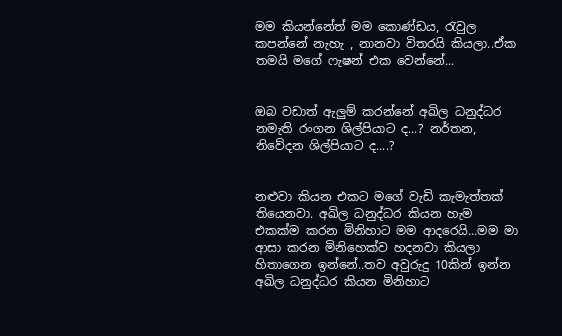මම කියන්නේත් මම කොණ්ඩය, රැවුල කපන්නේ නැහැ , නානවා විතරයි කියලා..ඒක තමයි මගේ ෆැෂන් එක වෙන්නේ...


ඔබ වඩාත් ඇලුම් කරන්නේ අඛිල ධනුද්ධර නමැති රංගන ශිල්පියාට ද...? නර්තන, නිවේදන ශිල්පියාට ද....?


නළුවා කියන එකට මගේ වැඩි කැමැත්තක් තියෙනවා. අඛිල ධනුද්ධර කියන හැම එකක්ම කරන මිනිහාට මම ආදරෙයි...මම මා ආසා කරන මිනිහෙක්ව හදනවා කියලා හිතාගෙන ඉන්නේ..තව අවුරුදු 10කින් ඉන්න අඛිල ධනුද්ධර කියන මිනිහාට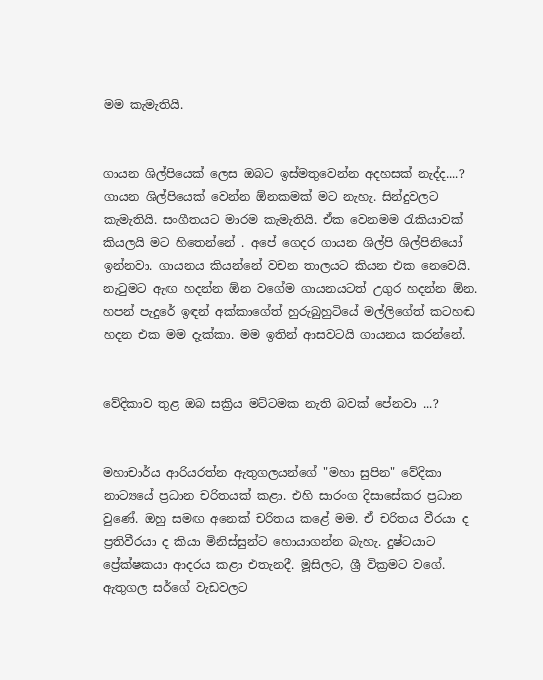මම කැමැතියි.


ගායන ශිල්පියෙක් ලෙස ඔබට ඉස්මතුවෙන්න අදහසක් නැද්ද....? ගායන ශිල්පියෙක් වෙන්න ඕනකමක් මට නැහැ. සින්දුවලට කැමැතියි. සංගීතයට මාරම කැමැතියි. ඒක වෙනමම රැකියාවක් කියලයි මට හිතෙන්නේ . අපේ ගෙදර ගායන ශිල්පි ශිල්පිනියෝ ඉන්නවා. ගායනය කියන්නේ වචන තාලයට කියන එක නෙවෙයි. නැටුමට ඇඟ හදන්න ඕන වගේම ගායනයටත් උගුර හදන්න ඕන. හපන් පැදුරේ ඉඳන් අක්කාගේත් හුරුබුහුටියේ මල්ලිගේත් කටහඬ හදන එක මම දැක්කා. මම ඉතින් ආසවටයි ගායනය කරන්නේ.


වේදිකාව තුළ ඔබ සක්‍රිය මට්ටමක නැති බවක් පේනවා ...?


මහාචාර්ය ආරියරත්න ඇතුගලයන්ගේ "මහා සුපින" වේදිකා නාට්‍යයේ ප්‍රධාන චරිතයක් කළා. එහි සාරංග දිසාසේකර ප්‍රධාන වුණේ. ඔහු සමඟ අනෙක් චරිතය කළේ මම. ඒ චරිතය වීරයා ද ප්‍රතිවීරයා ද කියා මිනිස්සුන්ට හොයාගන්න බැහැ. දුෂ්ටයාට ප්‍රේක්ෂකයා ආදරය කළා එතැනදී. මූසිලට, ශ්‍රී වික්‍රමට වගේ. ඇතුගල සර්ගේ වැඩවලට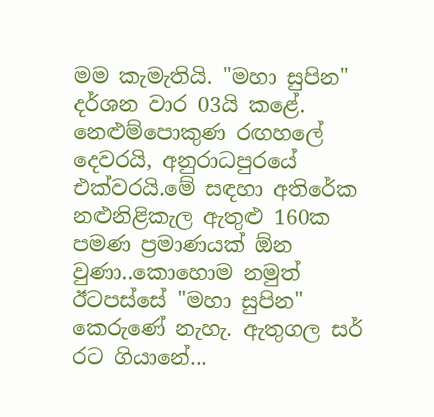මම කැමැතියි. "මහා සුපින" දර්ශන වාර 03යි කළේ. නෙළුම්පොකුණ රඟහලේ දෙවරයි, අනුරාධපුරයේ එක්වරයි.මේ සඳහා අතිරේක නළුනිළිකැල ඇතුළු 160ක පමණ ප්‍රමාණයක් ඕන වුණා..කොහොම නමුත් ඊටපස්සේ "මහා සුපින" කෙරුණේ නැහැ. ඇතුගල සර් රට ගියානේ...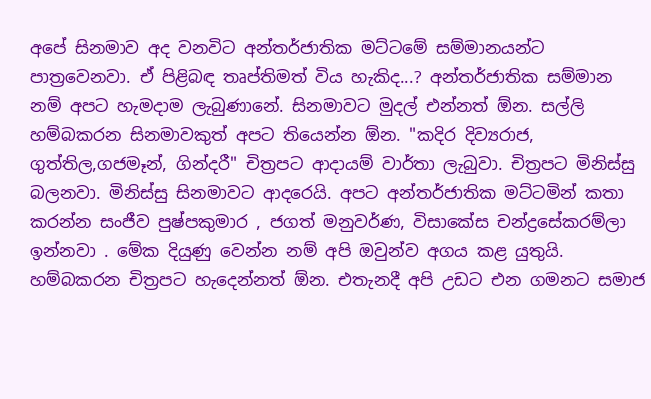අපේ සිනමාව අද වනවිට අන්තර්ජාතික මට්ටමේ සම්මානයන්ට පාත්‍රවෙනවා. ඒ පිළිබඳ තෘප්තිමත් විය හැකිද...? අන්තර්ජාතික සම්මාන නම් අපට හැමදාම ලැබුණානේ. සිනමාවට මුදල් එන්නත් ඕන. සල්ලි හම්බකරන සිනමාවකුත් අපට තියෙන්න ඕන. "කදිර දිව්‍යරාජ, ගුත්තිල,ගජමෑන්, ගින්දරී" චිත්‍රපට ආදායම් වාර්තා ලැබුවා. චිත්‍රපට මිනිස්සු බලනවා. මිනිස්සු සිනමාවට ආදරෙයි. අපට අන්තර්ජාතික මට්ටමින් කතා කරන්න සංජීව පුෂ්පකුමාර , ජගත් මනුවර්ණ, විසාකේස චන්ද්‍රසේකරම්ලා ඉන්නවා . මේක දියුණු වෙන්න නම් අපි ඔවුන්ව අගය කළ යුතුයි. හම්බකරන චිත්‍රපට හැදෙන්නත් ඕන. එතැනදී අපි උඩට එන ගමනට සමාජ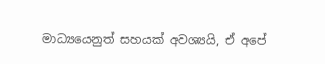මාධ්‍යයෙනුත් සහයක් අවශ්‍යයි, ඒ අපේ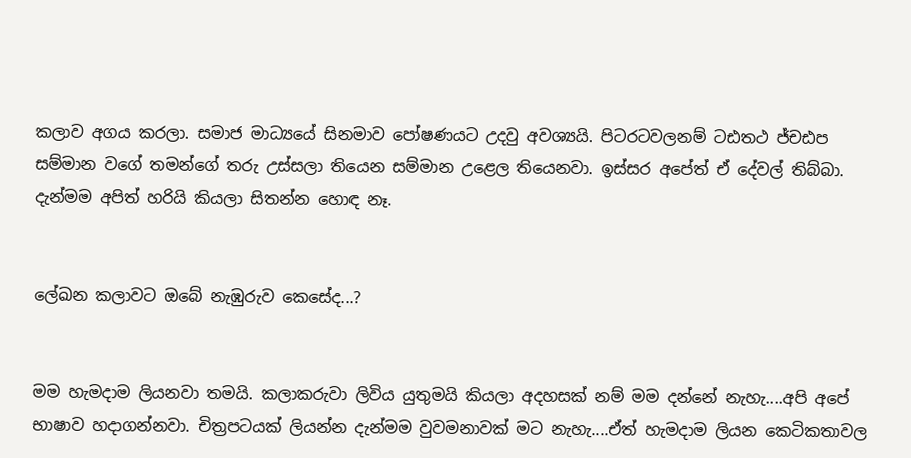කලාව අගය කරලා. සමාජ මාධ්‍යයේ සිනමාව පෝෂණයට උදවු අවශ්‍යයි. පිටරටවලනම් ටඪතථ ජ්චඪප සම්මාන වගේ තමන්ගේ තරු උස්සලා තියෙන සම්මාන උළෙල තියෙනවා. ඉස්සර අපේත් ඒ දේවල් තිබ්බා. දැන්මම අපිත් හරියි කියලා සිතන්න හොඳ නෑ.


ලේඛන කලාවට ඔබේ නැඹුරුව කෙසේද...?


මම හැමදාම ලියනවා තමයි. කලාකරුවා ලිවිය යුතුමයි කියලා අදහසක් නම් මම දන්නේ නැහැ....අපි අපේ භාෂාව හදාගන්නවා. චිත්‍රපටයක් ලියන්න දැන්මම වුවමනාවක් මට නැහැ....ඒත් හැමදාම ලියන කෙටිකතාවල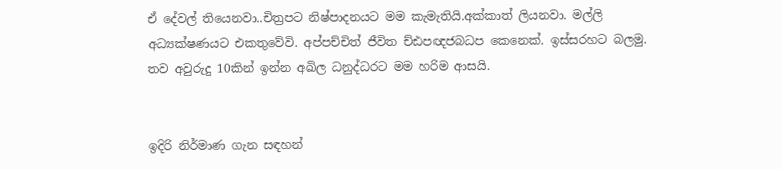ඒ දේවල් තියෙනවා..චිත්‍රපට නිෂ්පාදනයට මම කැමැතියි.අක්කාත් ලියනවා. මල්ලි අධ්‍යක්ෂණයට එකතුවේවි. අප්පච්චිත් ජීවිත ච්ඪපඥජබධප කෙනෙක්. ඉස්සරහට බලමු. තව අවුරුදු 10කින් ඉන්න අඛිල ධනුද්ධරට මම හරිම ආසයි.


ඉදිරි නිර්මාණ ගැන සඳහන්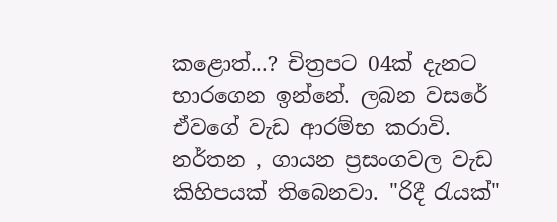කළොත්...? චිත්‍රපට 04ක් දැනට භාරගෙන ඉන්නේ. ලබන වසරේ ඒවගේ වැඩ ආරම්භ කරාවි. නර්තන , ගායන ප්‍රසංගවල වැඩ කිහිපයක් තිබෙනවා. "රිදී රැයක්"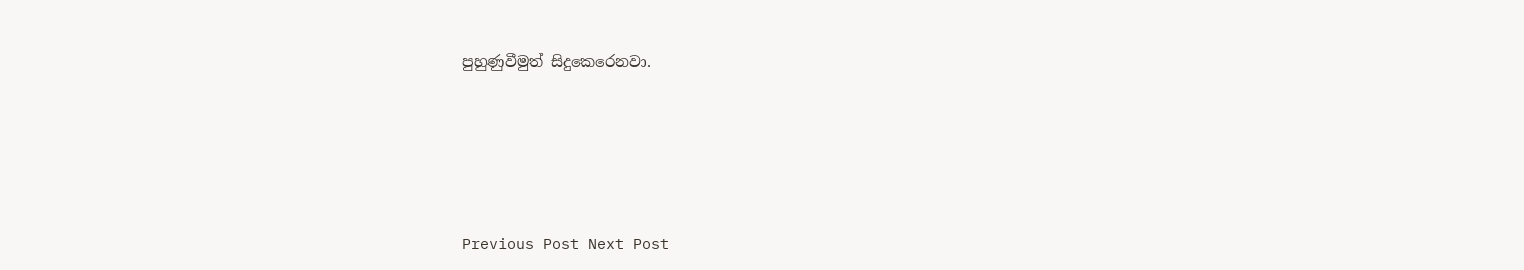පුහුණුවීමුත් සිදුකෙරෙනවා.






Previous Post Next Post